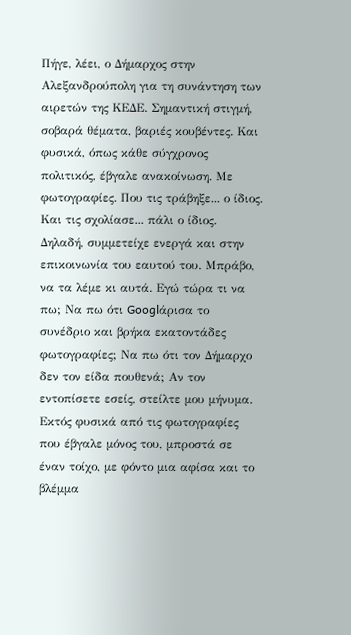Πήγε, λέει, ο Δήμαρχος στην Αλεξανδρούπολη για τη συνάντηση των αιρετών της ΚΕΔΕ. Σημαντική στιγμή, σοβαρά θέματα, βαριές κουβέντες. Και φυσικά, όπως κάθε σύγχρονος πολιτικός, έβγαλε ανακοίνωση. Με φωτογραφίες. Που τις τράβηξε... ο ίδιος. Και τις σχολίασε... πάλι ο ίδιος.
Δηλαδή, συμμετείχε ενεργά και στην επικοινωνία του εαυτού του. Μπράβο, να τα λέμε κι αυτά. Εγώ τώρα τι να πω; Να πω ότι Googlάρισα το συνέδριο και βρήκα εκατοντάδες φωτογραφίες; Να πω ότι τον Δήμαρχο δεν τον είδα πουθενά; Αν τον εντοπίσετε εσείς, στείλτε μου μήνυμα. Εκτός φυσικά από τις φωτογραφίες που έβγαλε μόνος του, μπροστά σε έναν τοίχο, με φόντο μια αφίσα και το βλέμμα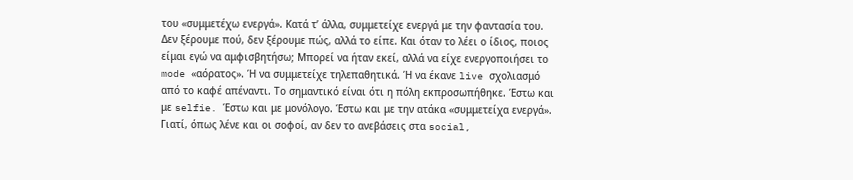του «συμμετέχω ενεργά». Κατά τ’ άλλα, συμμετείχε ενεργά με την φαντασία του. Δεν ξέρουμε πού, δεν ξέρουμε πώς, αλλά το είπε. Και όταν το λέει ο ίδιος, ποιος είμαι εγώ να αμφισβητήσω; Μπορεί να ήταν εκεί, αλλά να είχε ενεργοποιήσει το mode «αόρατος». Ή να συμμετείχε τηλεπαθητικά. Ή να έκανε live σχολιασμό από το καφέ απέναντι. Το σημαντικό είναι ότι η πόλη εκπροσωπήθηκε. Έστω και με selfie. Έστω και με μονόλογο. Έστω και με την ατάκα «συμμετείχα ενεργά». Γιατί, όπως λένε και οι σοφοί, αν δεν το ανεβάσεις στα social,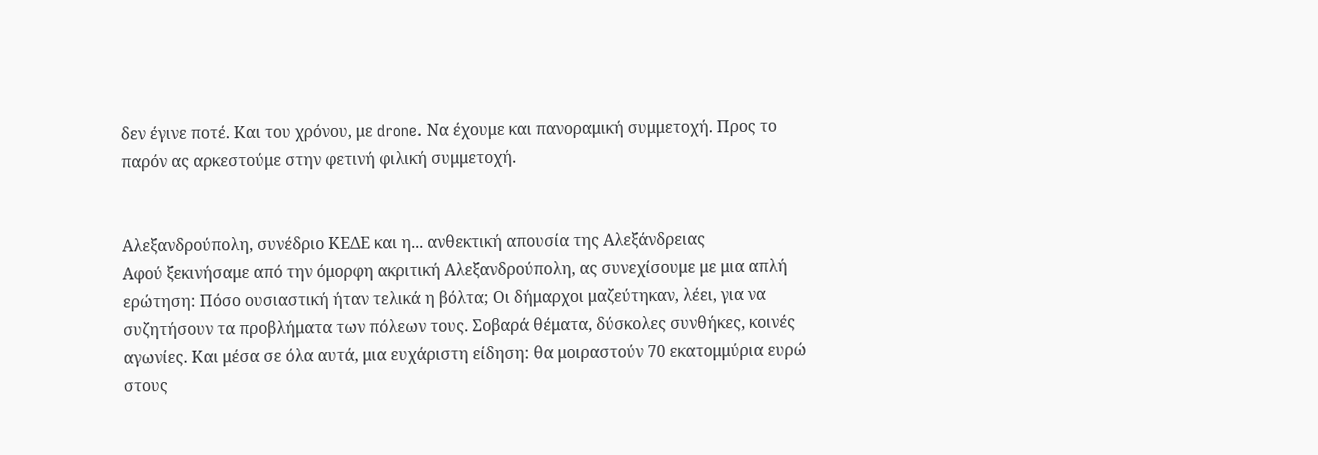δεν έγινε ποτέ. Και του χρόνου, με drone. Να έχουμε και πανοραμική συμμετοχή. Προς το παρόν ας αρκεστούμε στην φετινή φιλική συμμετοχή.


Αλεξανδρούπολη, συνέδριο ΚΕΔΕ και η... ανθεκτική απουσία της Αλεξάνδρειας
Αφού ξεκινήσαμε από την όμορφη ακριτική Αλεξανδρούπολη, ας συνεχίσουμε με μια απλή ερώτηση: Πόσο ουσιαστική ήταν τελικά η βόλτα; Οι δήμαρχοι μαζεύτηκαν, λέει, για να συζητήσουν τα προβλήματα των πόλεων τους. Σοβαρά θέματα, δύσκολες συνθήκες, κοινές αγωνίες. Και μέσα σε όλα αυτά, μια ευχάριστη είδηση: θα μοιραστούν 70 εκατομμύρια ευρώ στους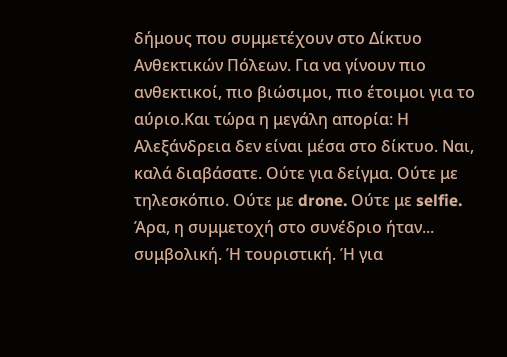δήμους που συμμετέχουν στο Δίκτυο Ανθεκτικών Πόλεων. Για να γίνουν πιο ανθεκτικοί, πιο βιώσιμοι, πιο έτοιμοι για το αύριο.Και τώρα η μεγάλη απορία: Η Αλεξάνδρεια δεν είναι μέσα στο δίκτυο. Ναι, καλά διαβάσατε. Ούτε για δείγμα. Ούτε με τηλεσκόπιο. Ούτε με drone. Ούτε με selfie. Άρα, η συμμετοχή στο συνέδριο ήταν... συμβολική. Ή τουριστική. Ή για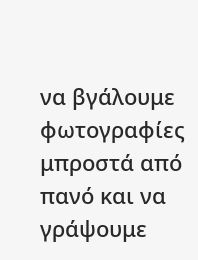να βγάλουμε φωτογραφίες μπροστά από πανό και να γράψουμε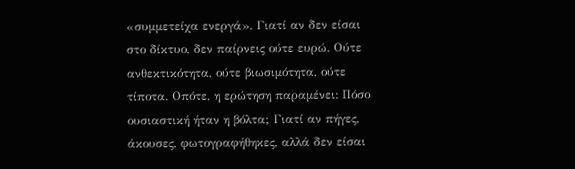«συμμετείχα ενεργά». Γιατί αν δεν είσαι στο δίκτυο, δεν παίρνεις ούτε ευρώ. Ούτε ανθεκτικότητα, ούτε βιωσιμότητα, ούτε τίποτα. Οπότε, η ερώτηση παραμένει: Πόσο ουσιαστική ήταν η βόλτα; Γιατί αν πήγες, άκουσες, φωτογραφήθηκες, αλλά δεν είσαι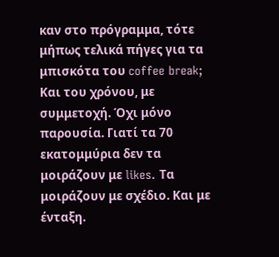καν στο πρόγραμμα, τότε μήπως τελικά πήγες για τα μπισκότα του coffee break; Και του χρόνου, με συμμετοχή. Όχι μόνο παρουσία. Γιατί τα 70 εκατομμύρια δεν τα μοιράζουν με likes. Τα μοιράζουν με σχέδιο. Και με ένταξη.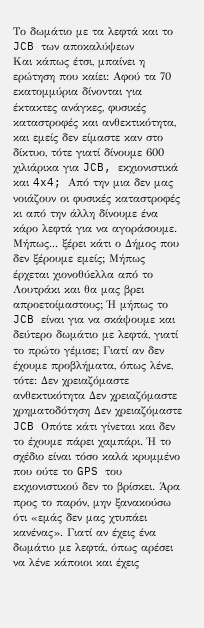Το δωμάτιο με τα λεφτά και το JCB των αποκαλύψεων
Και κάπως έτσι, μπαίνει η ερώτηση που καίει: Αφού τα 70 εκατομμύρια δίνονται για έκτακτες ανάγκες, φυσικές καταστροφές και ανθεκτικότητα, και εμείς δεν είμαστε καν στο δίκτυο, τότε γιατί δίνουμε 600 χιλιάρικα για JCB, εκχιονιστικά και 4x4; Από την μια δεν μας νοιάζουν οι φυσικές καταστροφές κι από την άλλη δίνουμε ένα κάρο λεφτά για να αγοράσουμε. Μήπως... ξέρει κάτι ο Δήμος που δεν ξέρουμε εμείς; Μήπως έρχεται χιονοθύελλα από το Λουτράκι και θα μας βρει απροετοίμαστους; Ή μήπως το JCB είναι για να σκάψουμε και δεύτερο δωμάτιο με λεφτά, γιατί το πρώτο γέμισε; Γιατί αν δεν έχουμε προβλήματα, όπως λένε, τότε: Δεν χρειαζόμαστε ανθεκτικότητα Δεν χρειαζόμαστε χρηματοδότηση Δεν χρειαζόμαστε JCB Οπότε κάτι γίνεται και δεν το έχουμε πάρει χαμπάρι. Ή το σχέδιο είναι τόσο καλά κρυμμένο που ούτε το GPS του εκχιονιστικού δεν το βρίσκει. Άρα προς το παρόν, μην ξανακούσω ότι «εμάς δεν μας χτυπάει κανένας». Γιατί αν έχεις ένα δωμάτιο με λεφτά, όπως αρέσει να λένε κάποιοι και έχεις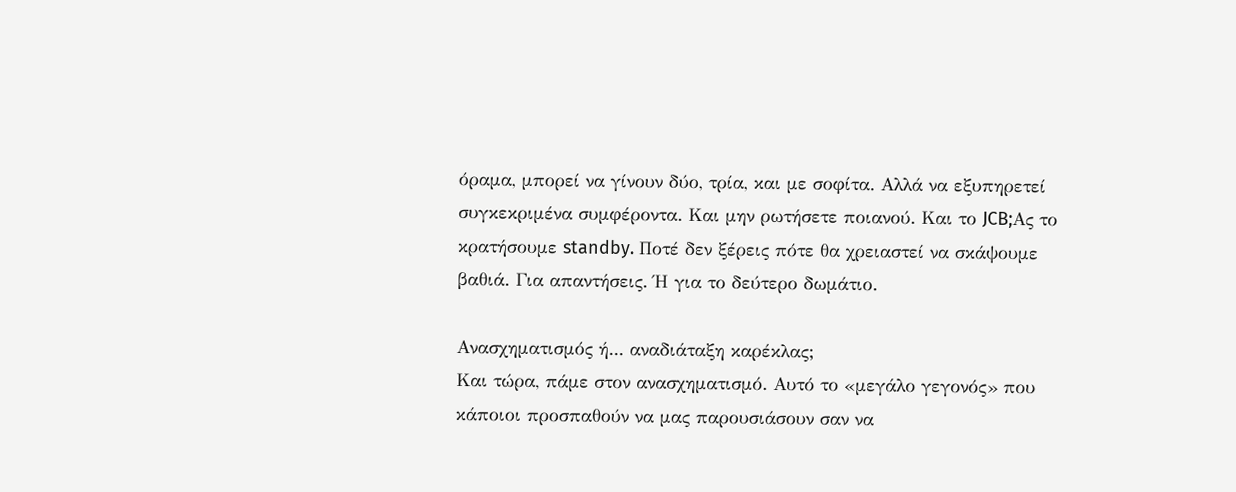όραμα, μπορεί να γίνουν δύο, τρία, και με σοφίτα. Αλλά να εξυπηρετεί συγκεκριμένα συμφέροντα. Και μην ρωτήσετε ποιανού. Και το JCB;Ας το κρατήσουμε standby. Ποτέ δεν ξέρεις πότε θα χρειαστεί να σκάψουμε βαθιά. Για απαντήσεις. Ή για το δεύτερο δωμάτιο.

Ανασχηματισμός ή... αναδιάταξη καρέκλας;
Και τώρα, πάμε στον ανασχηματισμό. Αυτό το «μεγάλο γεγονός» που κάποιοι προσπαθούν να μας παρουσιάσουν σαν να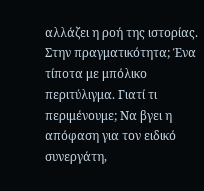αλλάζει η ροή της ιστορίας. Στην πραγματικότητα; Ένα τίποτα με μπόλικο περιτύλιγμα. Γιατί τι περιμένουμε; Να βγει η απόφαση για τον ειδικό συνεργάτη,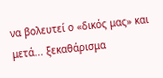να βολευτεί ο «δικός μας» και μετά... ξεκαθάρισμα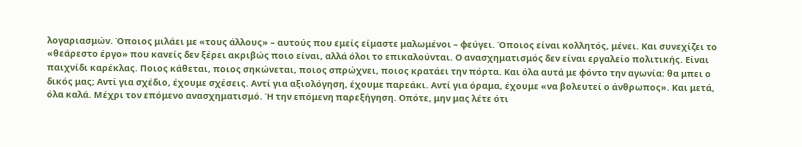λογαριασμών. Όποιος μιλάει με «τους άλλους» – αυτούς που εμείς είμαστε μαλωμένοι – φεύγει. Όποιος είναι κολλητός, μένει. Και συνεχίζει το «θεάρεστο έργο» που κανείς δεν ξέρει ακριβώς ποιο είναι, αλλά όλοι το επικαλούνται. Ο ανασχηματισμός δεν είναι εργαλείο πολιτικής. Είναι παιχνίδι καρέκλας. Ποιος κάθεται, ποιος σηκώνεται, ποιος σπρώχνει, ποιος κρατάει την πόρτα. Και όλα αυτά με φόντο την αγωνία: θα μπει ο δικός μας; Αντί για σχέδιο, έχουμε σχέσεις. Αντί για αξιολόγηση, έχουμε παρεάκι. Αντί για όραμα, έχουμε «να βολευτεί ο άνθρωπος». Και μετά, όλα καλά. Μέχρι τον επόμενο ανασχηματισμό. Ή την επόμενη παρεξήγηση. Οπότε, μην μας λέτε ότι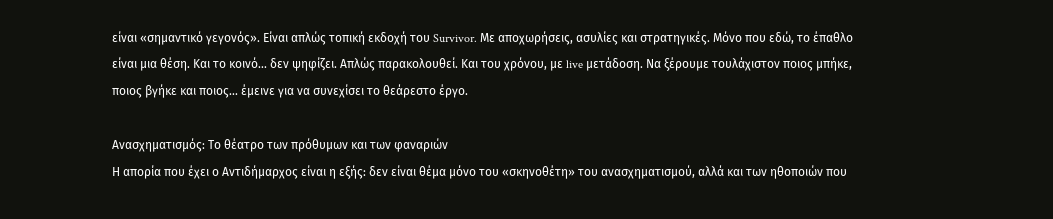είναι «σημαντικό γεγονός». Είναι απλώς τοπική εκδοχή του Survivor. Με αποχωρήσεις, ασυλίες και στρατηγικές. Μόνο που εδώ, το έπαθλο είναι μια θέση. Και το κοινό... δεν ψηφίζει. Απλώς παρακολουθεί. Και του χρόνου, με live μετάδοση. Να ξέρουμε τουλάχιστον ποιος μπήκε, ποιος βγήκε και ποιος... έμεινε για να συνεχίσει το θεάρεστο έργο.

Ανασχηματισμός: Το θέατρο των πρόθυμων και των φαναριών
Η απορία που έχει ο Αντιδήμαρχος είναι η εξής: δεν είναι θέμα μόνο του «σκηνοθέτη» του ανασχηματισμού, αλλά και των ηθοποιών που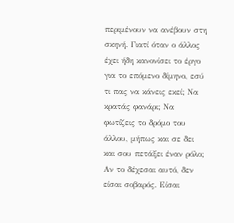περιμένουν να ανέβουν στη σκηνή. Γιατί όταν ο άλλος έχει ήδη κανονίσει το έργο για το επόμενο δίμηνο, εσύ τι πας να κάνεις εκεί; Να κρατάς φανάρι; Να φωτίζεις το δρόμο του άλλου, μήπως και σε δει και σου πετάξει έναν ρόλο; Αν το δέχεσαι αυτό, δεν είσαι σοβαρός. Είσαι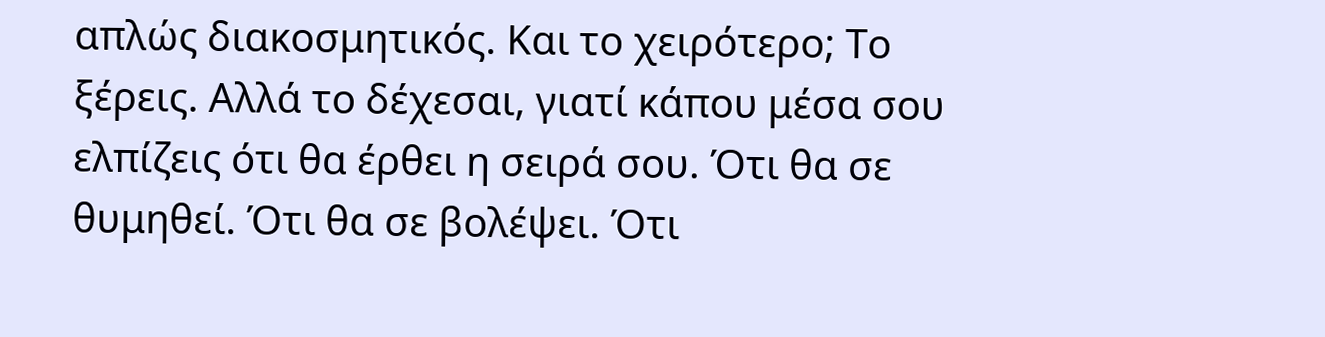απλώς διακοσμητικός. Και το χειρότερο; Το ξέρεις. Αλλά το δέχεσαι, γιατί κάπου μέσα σου ελπίζεις ότι θα έρθει η σειρά σου. Ότι θα σε θυμηθεί. Ότι θα σε βολέψει. Ότι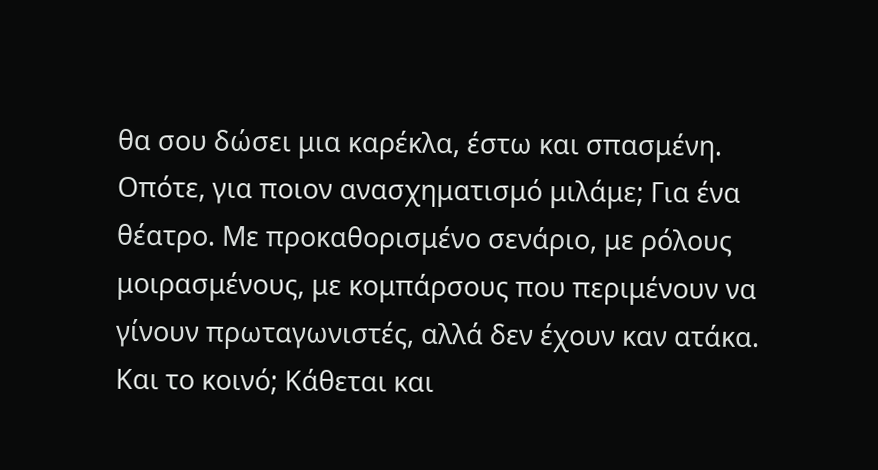θα σου δώσει μια καρέκλα, έστω και σπασμένη. Οπότε, για ποιον ανασχηματισμό μιλάμε; Για ένα θέατρο. Με προκαθορισμένο σενάριο, με ρόλους μοιρασμένους, με κομπάρσους που περιμένουν να γίνουν πρωταγωνιστές, αλλά δεν έχουν καν ατάκα. Και το κοινό; Κάθεται και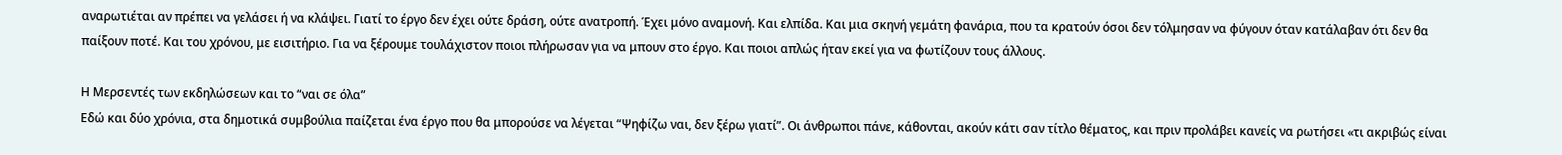αναρωτιέται αν πρέπει να γελάσει ή να κλάψει. Γιατί το έργο δεν έχει ούτε δράση, ούτε ανατροπή. Έχει μόνο αναμονή. Και ελπίδα. Και μια σκηνή γεμάτη φανάρια, που τα κρατούν όσοι δεν τόλμησαν να φύγουν όταν κατάλαβαν ότι δεν θα παίξουν ποτέ. Και του χρόνου, με εισιτήριο. Για να ξέρουμε τουλάχιστον ποιοι πλήρωσαν για να μπουν στο έργο. Και ποιοι απλώς ήταν εκεί για να φωτίζουν τους άλλους.

Η Μερσεντές των εκδηλώσεων και το “ναι σε όλα”
Εδώ και δύο χρόνια, στα δημοτικά συμβούλια παίζεται ένα έργο που θα μπορούσε να λέγεται “Ψηφίζω ναι, δεν ξέρω γιατί”. Οι άνθρωποι πάνε, κάθονται, ακούν κάτι σαν τίτλο θέματος, και πριν προλάβει κανείς να ρωτήσει «τι ακριβώς είναι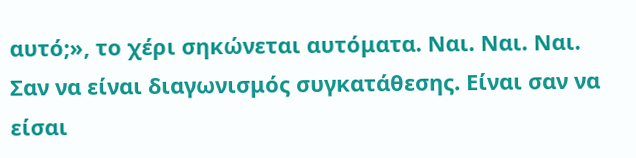αυτό;», το χέρι σηκώνεται αυτόματα. Ναι. Ναι. Ναι. Σαν να είναι διαγωνισμός συγκατάθεσης. Είναι σαν να είσαι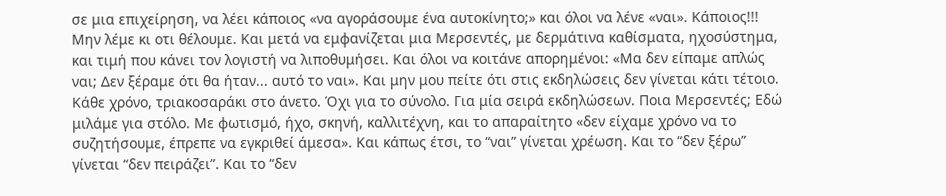σε μια επιχείρηση, να λέει κάποιος «να αγοράσουμε ένα αυτοκίνητο;» και όλοι να λένε «ναι». Κάποιος!!! Μην λέμε κι οτι θέλουμε. Και μετά να εμφανίζεται μια Μερσεντές, με δερμάτινα καθίσματα, ηχοσύστημα, και τιμή που κάνει τον λογιστή να λιποθυμήσει. Και όλοι να κοιτάνε απορημένοι: «Μα δεν είπαμε απλώς ναι; Δεν ξέραμε ότι θα ήταν... αυτό το ναι». Και μην μου πείτε ότι στις εκδηλώσεις δεν γίνεται κάτι τέτοιο. Κάθε χρόνο, τριακοσαράκι στο άνετο. Όχι για το σύνολο. Για μία σειρά εκδηλώσεων. Ποια Μερσεντές; Εδώ μιλάμε για στόλο. Με φωτισμό, ήχο, σκηνή, καλλιτέχνη, και το απαραίτητο «δεν είχαμε χρόνο να το συζητήσουμε, έπρεπε να εγκριθεί άμεσα». Και κάπως έτσι, το “ναι” γίνεται χρέωση. Και το “δεν ξέρω” γίνεται “δεν πειράζει”. Και το “δεν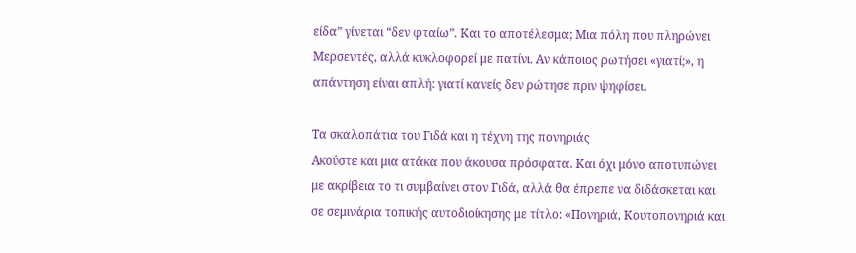είδα” γίνεται “δεν φταίω”. Και το αποτέλεσμα; Μια πόλη που πληρώνει Μερσεντές, αλλά κυκλοφορεί με πατίνι. Αν κάποιος ρωτήσει «γιατί;», η απάντηση είναι απλή: γιατί κανείς δεν ρώτησε πριν ψηφίσει.

Τα σκαλοπάτια του Γιδά και η τέχνη της πονηριάς
Ακούστε και μια ατάκα που άκουσα πρόσφατα. Και όχι μόνο αποτυπώνει με ακρίβεια το τι συμβαίνει στον Γιδά, αλλά θα έπρεπε να διδάσκεται και σε σεμινάρια τοπικής αυτοδιοίκησης με τίτλο: «Πονηριά, Κουτοπονηριά και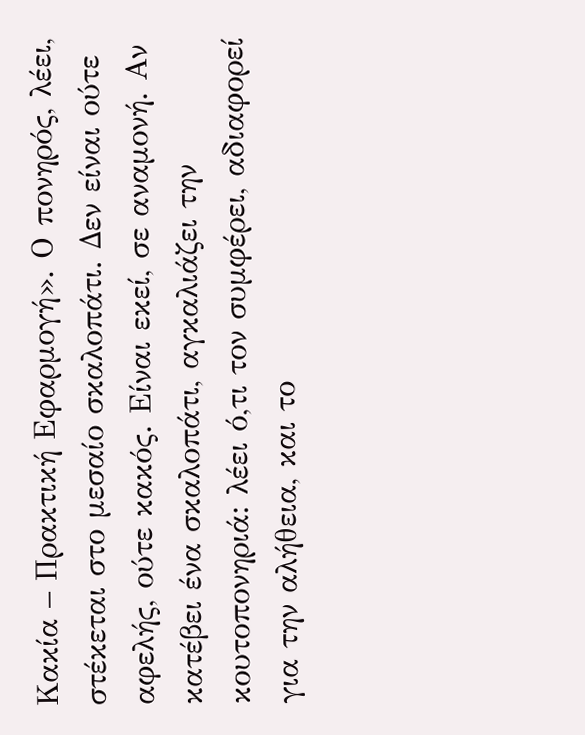Κακία – Πρακτική Εφαρμογή». Ο πονηρός, λέει, στέκεται στο μεσαίο σκαλοπάτι. Δεν είναι ούτε αφελής, ούτε κακός. Είναι εκεί, σε αναμονή. Αν κατέβει ένα σκαλοπάτι, αγκαλιάζει την κουτοπονηριά: λέει ό,τι τον συμφέρει, αδιαφορεί για την αλήθεια, και το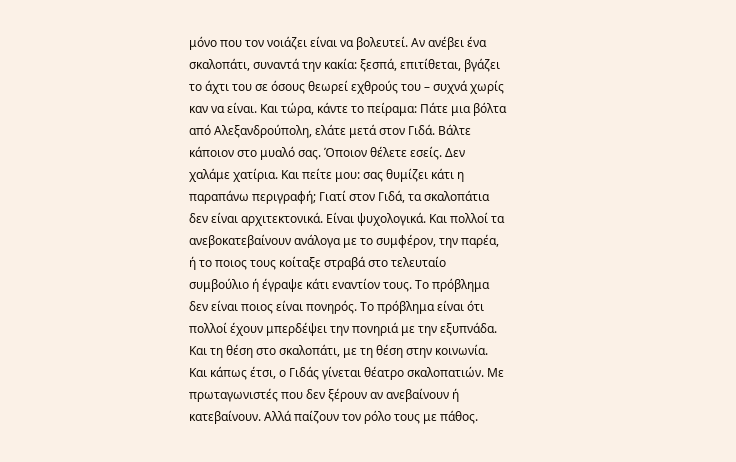μόνο που τον νοιάζει είναι να βολευτεί. Αν ανέβει ένα σκαλοπάτι, συναντά την κακία: ξεσπά, επιτίθεται, βγάζει το άχτι του σε όσους θεωρεί εχθρούς του – συχνά χωρίς καν να είναι. Και τώρα, κάντε το πείραμα: Πάτε μια βόλτα από Αλεξανδρούπολη, ελάτε μετά στον Γιδά. Βάλτε κάποιον στο μυαλό σας. Όποιον θέλετε εσείς. Δεν χαλάμε χατίρια. Και πείτε μου: σας θυμίζει κάτι η παραπάνω περιγραφή; Γιατί στον Γιδά, τα σκαλοπάτια δεν είναι αρχιτεκτονικά. Είναι ψυχολογικά. Και πολλοί τα ανεβοκατεβαίνουν ανάλογα με το συμφέρον, την παρέα, ή το ποιος τους κοίταξε στραβά στο τελευταίο συμβούλιο ή έγραψε κάτι εναντίον τους. Το πρόβλημα δεν είναι ποιος είναι πονηρός. Το πρόβλημα είναι ότι πολλοί έχουν μπερδέψει την πονηριά με την εξυπνάδα. Και τη θέση στο σκαλοπάτι, με τη θέση στην κοινωνία. Και κάπως έτσι, ο Γιδάς γίνεται θέατρο σκαλοπατιών. Με πρωταγωνιστές που δεν ξέρουν αν ανεβαίνουν ή κατεβαίνουν. Αλλά παίζουν τον ρόλο τους με πάθος.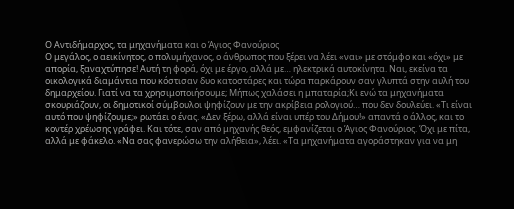Ο Αντιδήμαρχος, τα μηχανήματα και ο Άγιος Φανούριος
Ο μεγάλος, ο αεικίνητος, ο πολυμήχανος, ο άνθρωπος που ξέρει να λέει «ναι» με στόμφο και «όχι» με απορία, ξαναχτύπησε! Αυτή τη φορά, όχι με έργο, αλλά με… ηλεκτρικά αυτοκίνητα. Ναι, εκείνα τα οικολογικά διαμάντια που κόστισαν δυο κατοστάρες και τώρα παρκάρουν σαν γλυπτά στην αυλή του δημαρχείου. Γιατί να τα χρησιμοποιήσουμε; Μήπως χαλάσει η μπαταρία;Κι ενώ τα μηχανήματα σκουριάζουν, οι δημοτικοί σύμβουλοι ψηφίζουν με την ακρίβεια ρολογιού… που δεν δουλεύει. «Τι είναι αυτό που ψηφίζουμε;» ρωτάει ο ένας. «Δεν ξέρω, αλλά είναι υπέρ του Δήμου!» απαντά ο άλλος, και το κοντέρ χρέωσης γράφει. Και τότε, σαν από μηχανής θεός, εμφανίζεται ο Άγιος Φανούριος. Όχι με πίτα, αλλά με φάκελο. «Να σας φανερώσω την αλήθεια», λέει. «Τα μηχανήματα αγοράστηκαν για να μη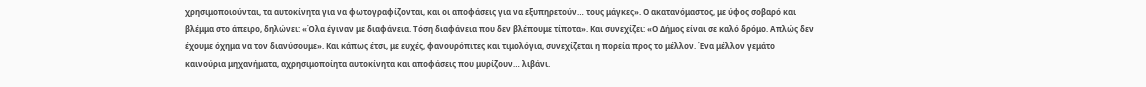χρησιμοποιούνται, τα αυτοκίνητα για να φωτογραφίζονται, και οι αποφάσεις για να εξυπηρετούν… τους μάγκες». Ο ακατανόμαστος, με ύφος σοβαρό και βλέμμα στο άπειρο, δηλώνει: «Όλα έγιναν με διαφάνεια. Τόση διαφάνεια που δεν βλέπουμε τίποτα». Και συνεχίζει: «Ο Δήμος είναι σε καλό δρόμο. Απλώς δεν έχουμε όχημα να τον διανύσουμε». Και κάπως έτσι, με ευχές, φανουρόπιτες και τιμολόγια, συνεχίζεται η πορεία προς το μέλλον. Ένα μέλλον γεμάτο καινούρια μηχανήματα, αχρησιμοποίητα αυτοκίνητα και αποφάσεις που μυρίζουν… λιβάνι.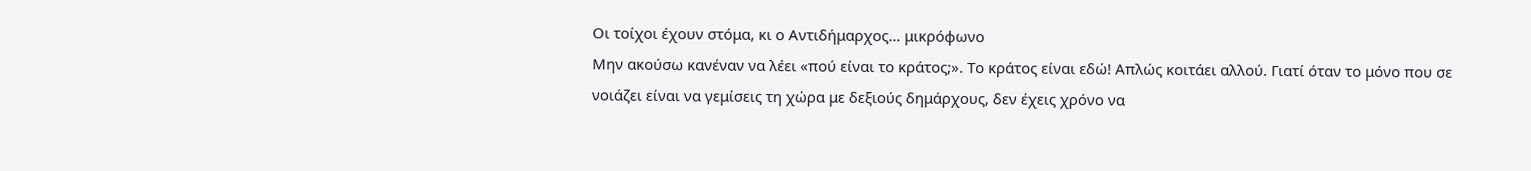Οι τοίχοι έχουν στόμα, κι ο Αντιδήμαρχος… μικρόφωνο
Μην ακούσω κανέναν να λέει «πού είναι το κράτος;». Το κράτος είναι εδώ! Απλώς κοιτάει αλλού. Γιατί όταν το μόνο που σε νοιάζει είναι να γεμίσεις τη χώρα με δεξιούς δημάρχους, δεν έχεις χρόνο να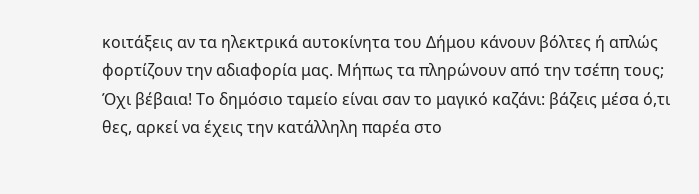κοιτάξεις αν τα ηλεκτρικά αυτοκίνητα του Δήμου κάνουν βόλτες ή απλώς φορτίζουν την αδιαφορία μας. Μήπως τα πληρώνουν από την τσέπη τους; Όχι βέβαια! Το δημόσιο ταμείο είναι σαν το μαγικό καζάνι: βάζεις μέσα ό,τι θες, αρκεί να έχεις την κατάλληλη παρέα στο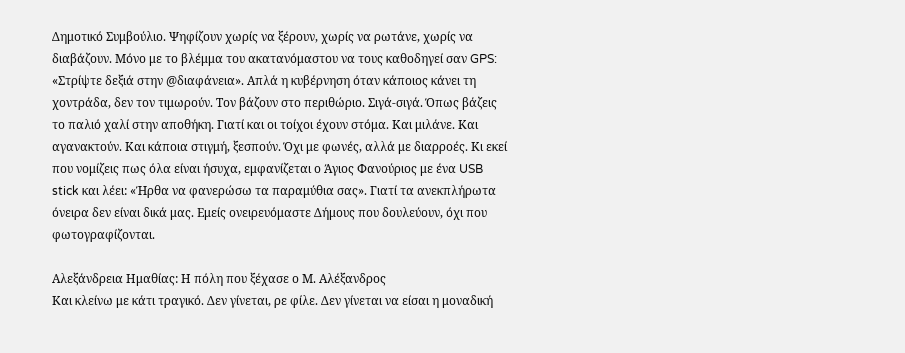Δημοτικό Συμβούλιο. Ψηφίζουν χωρίς να ξέρουν, χωρίς να ρωτάνε, χωρίς να διαβάζουν. Μόνο με το βλέμμα του ακατανόμαστου να τους καθοδηγεί σαν GPS: «Στρίψτε δεξιά στην @διαφάνεια». Απλά η κυβέρνηση όταν κάποιος κάνει τη χοντράδα, δεν τον τιμωρούν. Τον βάζουν στο περιθώριο. Σιγά-σιγά. Όπως βάζεις το παλιό χαλί στην αποθήκη. Γιατί και οι τοίχοι έχουν στόμα. Και μιλάνε. Και αγανακτούν. Και κάποια στιγμή, ξεσπούν. Όχι με φωνές, αλλά με διαρροές. Κι εκεί που νομίζεις πως όλα είναι ήσυχα, εμφανίζεται ο Άγιος Φανούριος με ένα USB stick και λέει: «Ήρθα να φανερώσω τα παραμύθια σας». Γιατί τα ανεκπλήρωτα όνειρα δεν είναι δικά μας. Εμείς ονειρευόμαστε Δήμους που δουλεύουν, όχι που φωτογραφίζονται.

Αλεξάνδρεια Ημαθίας: Η πόλη που ξέχασε ο Μ. Αλέξανδρος
Και κλείνω με κάτι τραγικό. Δεν γίνεται, ρε φίλε. Δεν γίνεται να είσαι η μοναδική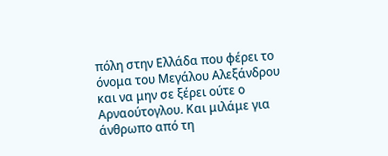πόλη στην Ελλάδα που φέρει το όνομα του Μεγάλου Αλεξάνδρου και να μην σε ξέρει ούτε ο Αρναούτογλου. Και μιλάμε για άνθρωπο από τη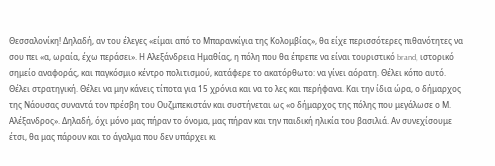Θεσσαλονίκη! Δηλαδή, αν του έλεγες «είμαι από το Μπαρανκίγια της Κολομβίας», θα είχε περισσότερες πιθανότητες να σου πει «α, ωραία, έχω περάσει». Η Αλεξάνδρεια Ημαθίας, η πόλη που θα έπρεπε να είναι τουριστικό brand, ιστορικό σημείο αναφοράς, και παγκόσμιο κέντρο πολιτισμού, κατάφερε το ακατόρθωτο: να γίνει αόρατη. Θέλει κόπο αυτό. Θέλει στρατηγική. Θέλει να μην κάνεις τίποτα για 15 χρόνια και να το λες και περήφανα. Και την ίδια ώρα, ο δήμαρχος της Νάουσας συναντά τον πρέσβη του Ουζμπεκιστάν και συστήνεται ως «ο δήμαρχος της πόλης που μεγάλωσε ο Μ. Αλέξανδρος». Δηλαδή, όχι μόνο μας πήραν το όνομα, μας πήραν και την παιδική ηλικία του βασιλιά. Αν συνεχίσουμε έτσι, θα μας πάρουν και το άγαλμα που δεν υπάρχει κι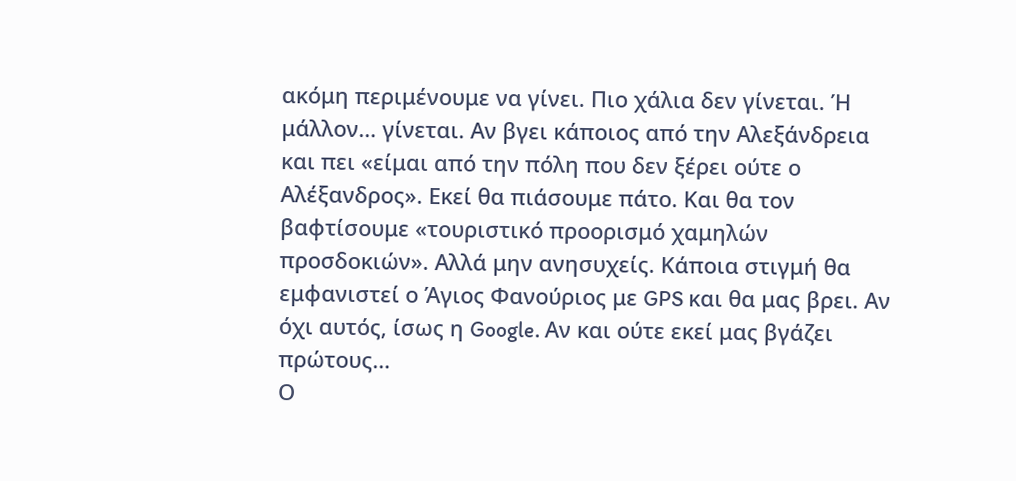ακόμη περιμένουμε να γίνει. Πιο χάλια δεν γίνεται. Ή μάλλον… γίνεται. Αν βγει κάποιος από την Αλεξάνδρεια και πει «είμαι από την πόλη που δεν ξέρει ούτε ο Αλέξανδρος». Εκεί θα πιάσουμε πάτο. Και θα τον βαφτίσουμε «τουριστικό προορισμό χαμηλών προσδοκιών». Αλλά μην ανησυχείς. Κάποια στιγμή θα εμφανιστεί ο Άγιος Φανούριος με GPS και θα μας βρει. Αν όχι αυτός, ίσως η Google. Αν και ούτε εκεί μας βγάζει πρώτους…
Ο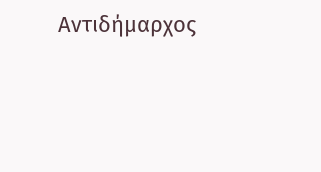Αντιδήμαρχος